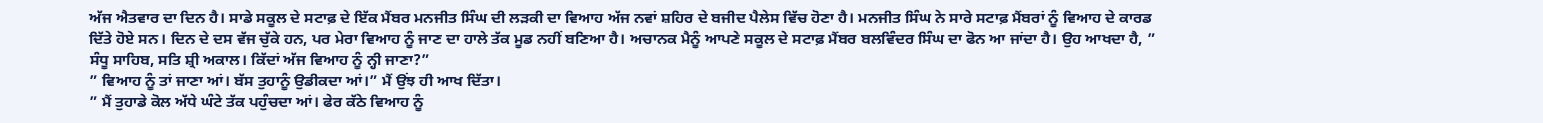ਅੱਜ ਐਤਵਾਰ ਦਾ ਦਿਨ ਹੈ। ਸਾਡੇ ਸਕੂਲ ਦੇ ਸਟਾਫ਼ ਦੇ ਇੱਕ ਮੈਂਬਰ ਮਨਜੀਤ ਸਿੰਘ ਦੀ ਲੜਕੀ ਦਾ ਵਿਆਹ ਅੱਜ ਨਵਾਂ ਸ਼ਹਿਰ ਦੇ ਬਜੀਦ ਪੈਲੇਸ ਵਿੱਚ ਹੋਣਾ ਹੈ। ਮਨਜੀਤ ਸਿੰਘ ਨੇ ਸਾਰੇ ਸਟਾਫ਼ ਮੈਂਬਰਾਂ ਨੂੰ ਵਿਆਹ ਦੇ ਕਾਰਡ ਦਿੱਤੇ ਹੋਏ ਸਨ। ਦਿਨ ਦੇ ਦਸ ਵੱਜ ਚੁੱਕੇ ਹਨ, ਪਰ ਮੇਰਾ ਵਿਆਹ ਨੂੰ ਜਾਣ ਦਾ ਹਾਲੇ ਤੱਕ ਮੂਡ ਨਹੀਂ ਬਣਿਆ ਹੈ। ਅਚਾਨਕ ਮੈਨੂੰ ਆਪਣੇ ਸਕੂਲ ਦੇ ਸਟਾਫ਼ ਮੈਂਬਰ ਬਲਵਿੰਦਰ ਸਿੰਘ ਦਾ ਫੋਨ ਆ ਜਾਂਦਾ ਹੈ। ਉਹ ਆਖਦਾ ਹੈ, ” ਸੰਧੂ ਸਾਹਿਬ, ਸਤਿ ਸ਼੍ਰੀ ਅਕਾਲ। ਕਿੱਦਾਂ ਅੱਜ ਵਿਆਹ ਨੂੰ ਨ੍ਹੀ ਜਾਣਾ?”
” ਵਿਆਹ ਨੂੰ ਤਾਂ ਜਾਣਾ ਆਂ। ਬੱਸ ਤੁਹਾਨੂੰ ਉਡੀਕਦਾ ਆਂ।” ਮੈਂ ਉਂਝ ਹੀ ਆਖ ਦਿੱਤਾ।
” ਮੈਂ ਤੁਹਾਡੇ ਕੋਲ ਅੱਧੇ ਘੰਟੇ ਤੱਕ ਪਹੁੰਚਦਾ ਆਂ। ਫੇਰ ਕੱਠੇ ਵਿਆਹ ਨੂੰ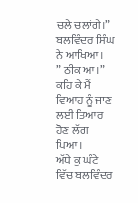ਚਲੇ ਚਲਾਂਗੇ।” ਬਲਵਿੰਦਰ ਸਿੰਘ ਨੇ ਆਖਿਆ।
” ਠੀਕ ਆ।” ਕਹਿ ਕੇ ਮੈਂ ਵਿਆਹ ਨੂੰ ਜਾਣ ਲਈ ਤਿਆਰ ਹੋਣ ਲੱਗ ਪਿਆ।
ਅੱਧੇ ਕੁ ਘੰਟੇ ਵਿੱਚ ਬਲਵਿੰਦਰ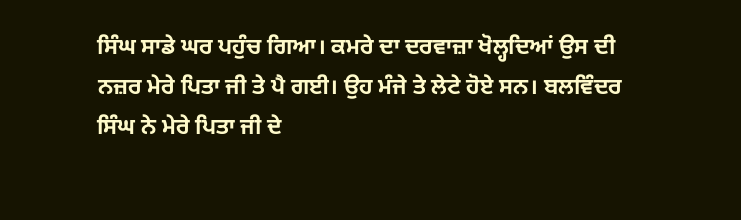ਸਿੰਘ ਸਾਡੇ ਘਰ ਪਹੁੰਚ ਗਿਆ। ਕਮਰੇ ਦਾ ਦਰਵਾਜ਼ਾ ਖੋਲ੍ਹਦਿਆਂ ਉਸ ਦੀ ਨਜ਼ਰ ਮੇਰੇ ਪਿਤਾ ਜੀ ਤੇ ਪੈ ਗਈ। ਉਹ ਮੰਜੇ ਤੇ ਲੇਟੇ ਹੋਏ ਸਨ। ਬਲਵਿੰਦਰ ਸਿੰਘ ਨੇ ਮੇਰੇ ਪਿਤਾ ਜੀ ਦੇ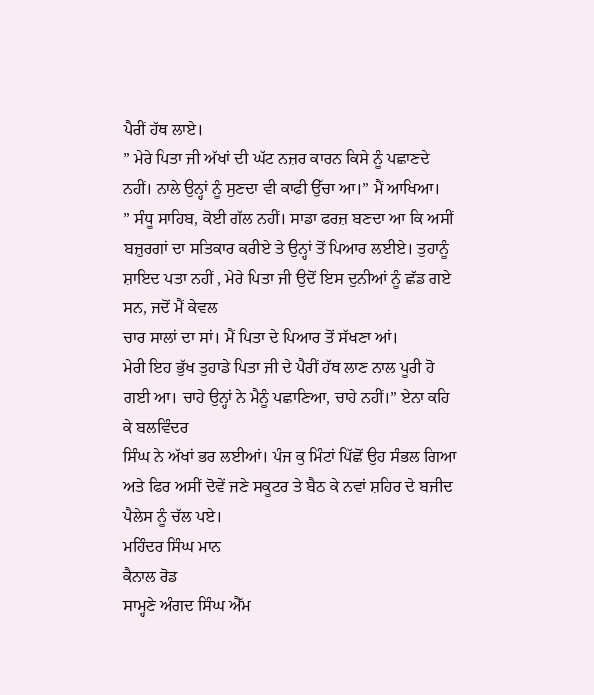ਪੈਰੀਂ ਹੱਥ ਲਾਏ।
” ਮੇਰੇ ਪਿਤਾ ਜੀ ਅੱਖਾਂ ਦੀ ਘੱਟ ਨਜ਼ਰ ਕਾਰਨ ਕਿਸੇ ਨੂੰ ਪਛਾਣਦੇ ਨਹੀਂ। ਨਾਲੇ ਉਨ੍ਹਾਂ ਨੂੰ ਸੁਣਦਾ ਵੀ ਕਾਫੀ ਉੱਚਾ ਆ।” ਮੈਂ ਆਖਿਆ।
” ਸੰਧੂ ਸਾਹਿਬ, ਕੋਈ ਗੱਲ ਨਹੀਂ। ਸਾਡਾ ਫਰਜ਼ ਬਣਦਾ ਆ ਕਿ ਅਸੀਂ ਬਜ਼ੁਰਗਾਂ ਦਾ ਸਤਿਕਾਰ ਕਰੀਏ ਤੇ ਉਨ੍ਹਾਂ ਤੋਂ ਪਿਆਰ ਲਈਏ। ਤੁਹਾਨੂੰ ਸ਼ਾਇਦ ਪਤਾ ਨਹੀਂ , ਮੇਰੇ ਪਿਤਾ ਜੀ ਉਦੋਂ ਇਸ ਦੁਨੀਆਂ ਨੂੰ ਛੱਡ ਗਏ ਸਨ, ਜਦੋਂ ਮੈਂ ਕੇਵਲ
ਚਾਰ ਸਾਲਾਂ ਦਾ ਸਾਂ। ਮੈਂ ਪਿਤਾ ਦੇ ਪਿਆਰ ਤੋਂ ਸੱਖਣਾ ਆਂ।
ਮੇਰੀ ਇਹ ਭੁੱਖ ਤੁਹਾਡੇ ਪਿਤਾ ਜੀ ਦੇ ਪੈਰੀਂ ਹੱਥ ਲਾਣ ਨਾਲ ਪੂਰੀ ਹੋ ਗਈ ਆ। ਚਾਹੇ ਉਨ੍ਹਾਂ ਨੇ ਮੈਨੂੰ ਪਛਾਣਿਆ, ਚਾਹੇ ਨਹੀਂ।” ਏਨਾ ਕਹਿ ਕੇ ਬਲਵਿੰਦਰ
ਸਿੰਘ ਨੇ ਅੱਖਾਂ ਭਰ ਲਈਆਂ। ਪੰਜ ਕੁ ਮਿੰਟਾਂ ਪਿੱਛੋਂ ਉਹ ਸੰਭਲ ਗਿਆ ਅਤੇ ਫਿਰ ਅਸੀਂ ਦੋਵੇਂ ਜਣੇ ਸਕੂਟਰ ਤੇ ਬੈਠ ਕੇ ਨਵਾਂ ਸ਼ਹਿਰ ਦੇ ਬਜੀਦ ਪੈਲੇਸ ਨੂੰ ਚੱਲ ਪਏ।
ਮਹਿੰਦਰ ਸਿੰਘ ਮਾਨ
ਕੈਨਾਲ ਰੋਡ
ਸਾਮ੍ਹਣੇ ਅੰਗਦ ਸਿੰਘ ਐੱਮ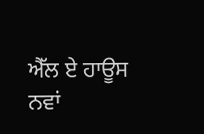ਐੱਲ ਏ ਹਾਊਸ
ਨਵਾਂ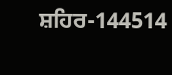ਸ਼ਹਿਰ-144514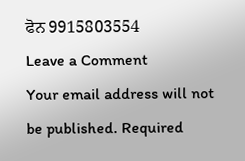ਫੋਨ 9915803554
Leave a Comment
Your email address will not be published. Required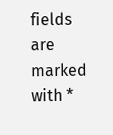fields are marked with *